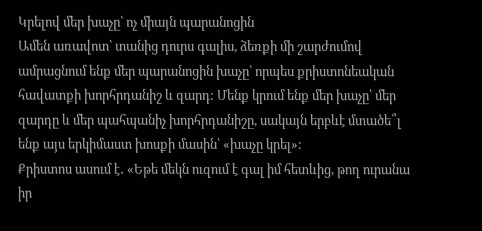Կրելով մեր խաչը՝ ոչ միայն պարանոցին
Ամեն առավոտ՝ տանից դուրս գալիս, ձեռքի մի շարժումով ամրացնում ենք մեր պարանոցին խաչը՝ որպես քրիստոնեական հավատքի խորհրդանիշ և զարդ: Մենք կրում ենք մեր խաչը՝ մեր զարդը և մեր պահպանիչ խորհրդանիշը, սակայն երբևէ մտածե՞լ ենք այս երկիմաստ խոսքի մասին՝ «խաչը կրել»:
Քրիստոս ասում է․ «Եթե մեկն ուզում է գալ իմ հետևից, թող ուրանա իր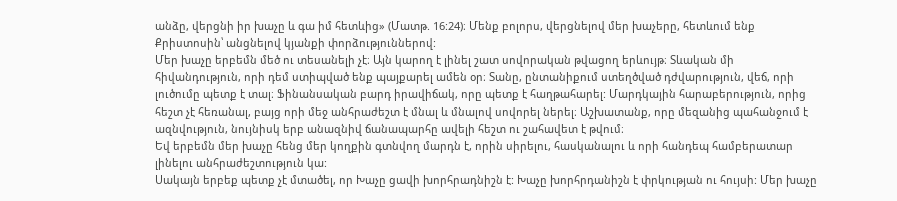անձը, վերցնի իր խաչը և գա իմ հետևից» (Մատթ. 16:24)։ Մենք բոլորս, վերցնելով մեր խաչերը, հետևում ենք Քրիստոսին՝ անցնելով կյանքի փորձություններով:
Մեր խաչը երբեմն մեծ ու տեսանելի չէ։ Այն կարող է լինել շատ սովորական թվացող երևույթ։ Տևական մի հիվանդություն, որի դեմ ստիպված ենք պայքարել ամեն օր։ Տանը, ընտանիքում ստեղծված դժվարություն, վեճ, որի լուծումը պետք է տալ։ Ֆինանսական բարդ իրավիճակ, որը պետք է հաղթահարել: Մարդկային հարաբերություն, որից հեշտ չէ հեռանալ, բայց որի մեջ անհրաժեշտ է մնալ և մնալով սովորել ներել։ Աշխատանք, որը մեզանից պահանջում է ազնվություն, նույնիսկ երբ անազնիվ ճանապարհը ավելի հեշտ ու շահավետ է թվում։
Եվ երբեմն մեր խաչը հենց մեր կողքին գտնվող մարդն է, որին սիրելու, հասկանալու և որի հանդեպ համբերատար լինելու անհրաժեշտություն կա:
Սակայն երբեք պետք չէ մտածել, որ Խաչը ցավի խորհրադնիշն է: Խաչը խորհրդանիշն է փրկության ու հույսի: Մեր խաչը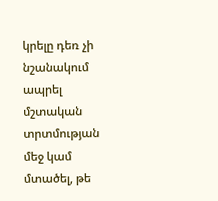կրելը դեռ չի նշանակում ապրել մշտական տրտմության մեջ կամ մտածել, թե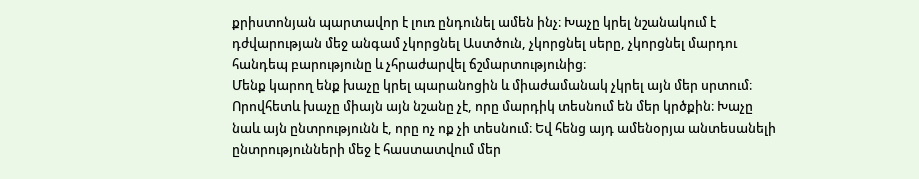քրիստոնյան պարտավոր է լուռ ընդունել ամեն ինչ։ Խաչը կրել նշանակում է դժվարության մեջ անգամ չկորցնել Աստծուն, չկորցնել սերը, չկորցնել մարդու հանդեպ բարությունը և չհրաժարվել ճշմարտությունից։
Մենք կարող ենք խաչը կրել պարանոցին և միաժամանակ չկրել այն մեր սրտում։ Որովհետև խաչը միայն այն նշանը չէ, որը մարդիկ տեսնում են մեր կրծքին։ Խաչը նաև այն ընտրությունն է, որը ոչ ոք չի տեսնում։ Եվ հենց այդ ամենօրյա անտեսանելի ընտրությունների մեջ է հաստատվում մեր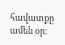հավատքը ամեն օր։